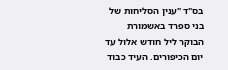בס"ד "ענין הסליחות של בני ספרד באשמורת הבוקר ליל חודש אלול עד יום הכיפורים. העיד כבוד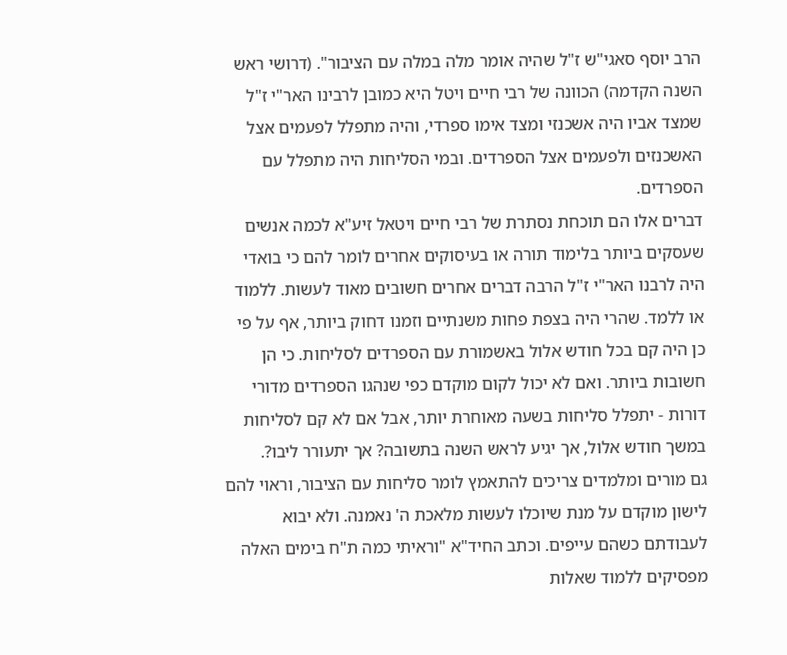הרב יוסף סאגי"ש ז"ל שהיה אומר מלה במלה עם הציבור". (דרושי ראש השנה הקדמה) הכוונה של רבי חיים ויטל היא כמובן לרבינו האר"י ז"ל שמצד אביו היה אשכנזי ומצד אימו ספרדי, והיה מתפלל לפעמים אצל האשכנזים ולפעמים אצל הספרדים. ובמי הסליחות היה מתפלל עם הספרדים.
דברים אלו הם תוכחת נסתרת של רבי חיים ויטאל זיע"א לכמה אנשים שעסקים ביותר בלימוד תורה או בעיסוקים אחרים לומר להם כי בואדי היה לרבנו האר"י ז"ל הרבה דברים אחרים חשובים מאוד לעשות. ללמוד או ללמד. שהרי היה בצפת פחות משנתיים וזמנו דחוק ביותר, אף על פי כן היה קם בכל חודש אלול באשמורת עם הספרדים לסליחות. כי הן חשובות ביותר. ואם לא יכול לקום מוקדם כפי שנהגו הספרדים מדורי דורות - יתפלל סליחות בשעה מאוחרת יותר, אבל אם לא קם לסליחות במשך חודש אלול, אך יגיע לראש השנה בתשובה? אך יתעורר ליבו?.
גם מורים ומלמדים צריכים להתאמץ לומר סליחות עם הציבור, וראוי להם לישון מוקדם על מנת שיוכלו לעשות מלאכת ה' נאמנה. ולא יבוא לעבודתם כשהם עייפים. וכתב החיד"א "וראיתי כמה ת"ח בימים האלה מפסיקים ללמוד שאלות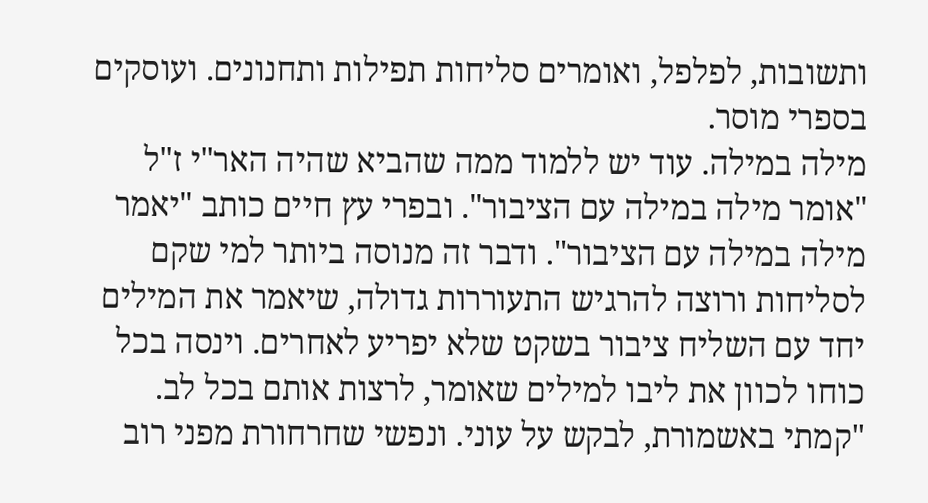ותשובות, לפלפל, ואומרים סליחות תפילות ותחנונים. ועוסקים בספרי מוסר.
מילה במילה. עוד יש ללמוד ממה שהביא שהיה האר"י ז"ל "אומר מילה במילה עם הציבור". ובפרי עץ חיים כותב "יאמר מילה במילה עם הציבור". ודבר זה מנוסה ביותר למי שקם לסליחות ורוצה להרגיש התעוררות גדולה, שיאמר את המילים יחד עם השליח ציבור בשקט שלא יפריע לאחרים. וינסה בכל כוחו לכוון את ליבו למילים שאומר, לרצות אותם בכל לב.
"קמתי באשמורת, לבקש על עוני. ונפשי שחרחורת מפני רוב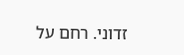זדוני. רחם על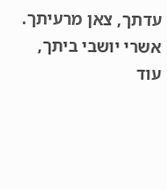עדתך, צאן מרעיתך. אשרי יושבי ביתך, עוד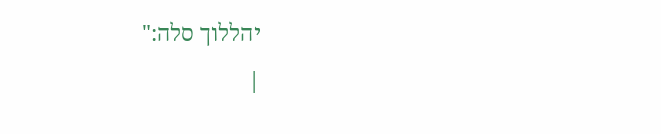יהללוך סלה:"
|